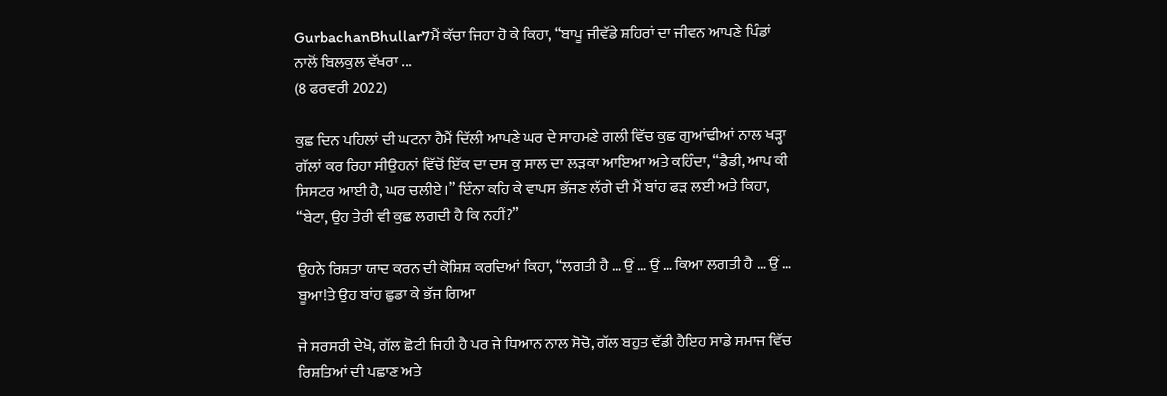GurbachanBhullar7ਮੈਂ ਕੱਚਾ ਜਿਹਾ ਹੋ ਕੇ ਕਿਹਾ, “ਬਾਪੂ ਜੀਵੱਡੇ ਸ਼ਹਿਰਾਂ ਦਾ ਜੀਵਨ ਆਪਣੇ ਪਿੰਡਾਂ ਨਾਲੋਂ ਬਿਲਕੁਲ ਵੱਖਰਾ ...
(8 ਫਰਵਰੀ 2022)

ਕੁਛ ਦਿਨ ਪਹਿਲਾਂ ਦੀ ਘਟਨਾ ਹੈਮੈਂ ਦਿੱਲੀ ਆਪਣੇ ਘਰ ਦੇ ਸਾਹਮਣੇ ਗਲੀ ਵਿੱਚ ਕੁਛ ਗੁਆਂਢੀਆਂ ਨਾਲ ਖੜ੍ਹਾ ਗੱਲਾਂ ਕਰ ਰਿਹਾ ਸੀਉਹਨਾਂ ਵਿੱਚੋਂ ਇੱਕ ਦਾ ਦਸ ਕੁ ਸਾਲ ਦਾ ਲੜਕਾ ਆਇਆ ਅਤੇ ਕਹਿੰਦਾ, “ਡੈਡੀ, ਆਪ ਕੀ ਸਿਸਟਰ ਆਈ ਹੈ, ਘਰ ਚਲੀਏ।” ਇੰਨਾ ਕਹਿ ਕੇ ਵਾਪਸ ਭੱਜਣ ਲੱਗੇ ਦੀ ਮੈਂ ਬਾਂਹ ਫੜ ਲਈ ਅਤੇ ਕਿਹਾ, “ਬੇਟਾ, ਉਹ ਤੇਰੀ ਵੀ ਕੁਛ ਲਗਦੀ ਹੈ ਕਿ ਨਹੀਂ?”

ਉਹਨੇ ਰਿਸ਼ਤਾ ਯਾਦ ਕਰਨ ਦੀ ਕੋਸ਼ਿਸ਼ ਕਰਦਿਆਂ ਕਿਹਾ, “ਲਗਤੀ ਹੈ … ਉਂ … ਉਂ … ਕਿਆ ਲਗਤੀ ਹੈ … ਉਂ … ਬੂਆ!ਤੇ ਉਹ ਬਾਂਹ ਛੁਡਾ ਕੇ ਭੱਜ ਗਿਆ

ਜੇ ਸਰਸਰੀ ਦੇਖੋ, ਗੱਲ ਛੋਟੀ ਜਿਹੀ ਹੈ ਪਰ ਜੇ ਧਿਆਨ ਨਾਲ ਸੋਚੋ, ਗੱਲ ਬਹੁਤ ਵੱਡੀ ਹੈਇਹ ਸਾਡੇ ਸਮਾਜ ਵਿੱਚ ਰਿਸ਼ਤਿਆਂ ਦੀ ਪਛਾਣ ਅਤੇ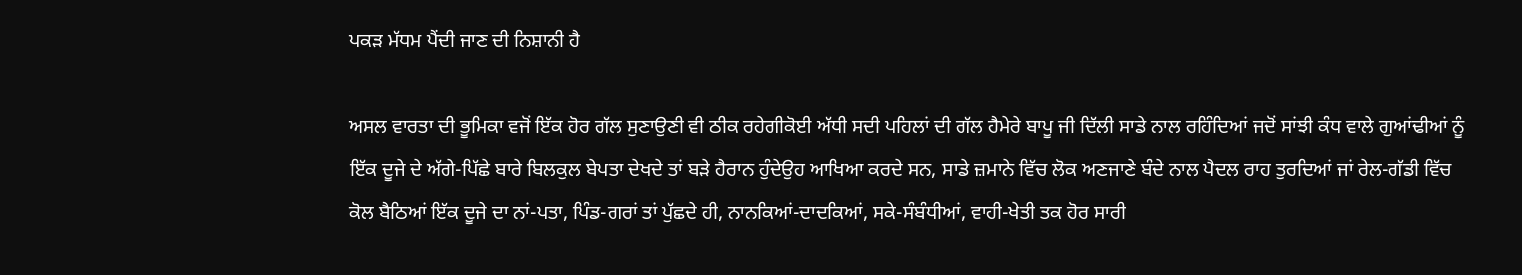ਪਕੜ ਮੱਧਮ ਪੈਂਦੀ ਜਾਣ ਦੀ ਨਿਸ਼ਾਨੀ ਹੈ

ਅਸਲ ਵਾਰਤਾ ਦੀ ਭੂਮਿਕਾ ਵਜੋਂ ਇੱਕ ਹੋਰ ਗੱਲ ਸੁਣਾਉਣੀ ਵੀ ਠੀਕ ਰਹੇਗੀਕੋਈ ਅੱਧੀ ਸਦੀ ਪਹਿਲਾਂ ਦੀ ਗੱਲ ਹੈਮੇਰੇ ਬਾਪੂ ਜੀ ਦਿੱਲੀ ਸਾਡੇ ਨਾਲ ਰਹਿੰਦਿਆਂ ਜਦੋਂ ਸਾਂਝੀ ਕੰਧ ਵਾਲੇ ਗੁਆਂਢੀਆਂ ਨੂੰ ਇੱਕ ਦੂਜੇ ਦੇ ਅੱਗੇ-ਪਿੱਛੇ ਬਾਰੇ ਬਿਲਕੁਲ ਬੇਪਤਾ ਦੇਖਦੇ ਤਾਂ ਬੜੇ ਹੈਰਾਨ ਹੁੰਦੇਉਹ ਆਖਿਆ ਕਰਦੇ ਸਨ, ਸਾਡੇ ਜ਼ਮਾਨੇ ਵਿੱਚ ਲੋਕ ਅਣਜਾਣੇ ਬੰਦੇ ਨਾਲ ਪੈਦਲ ਰਾਹ ਤੁਰਦਿਆਂ ਜਾਂ ਰੇਲ-ਗੱਡੀ ਵਿੱਚ ਕੋਲ ਬੈਠਿਆਂ ਇੱਕ ਦੂਜੇ ਦਾ ਨਾਂ-ਪਤਾ, ਪਿੰਡ-ਗਰਾਂ ਤਾਂ ਪੁੱਛਦੇ ਹੀ, ਨਾਨਕਿਆਂ-ਦਾਦਕਿਆਂ, ਸਕੇ-ਸੰਬੰਧੀਆਂ, ਵਾਹੀ-ਖੇਤੀ ਤਕ ਹੋਰ ਸਾਰੀ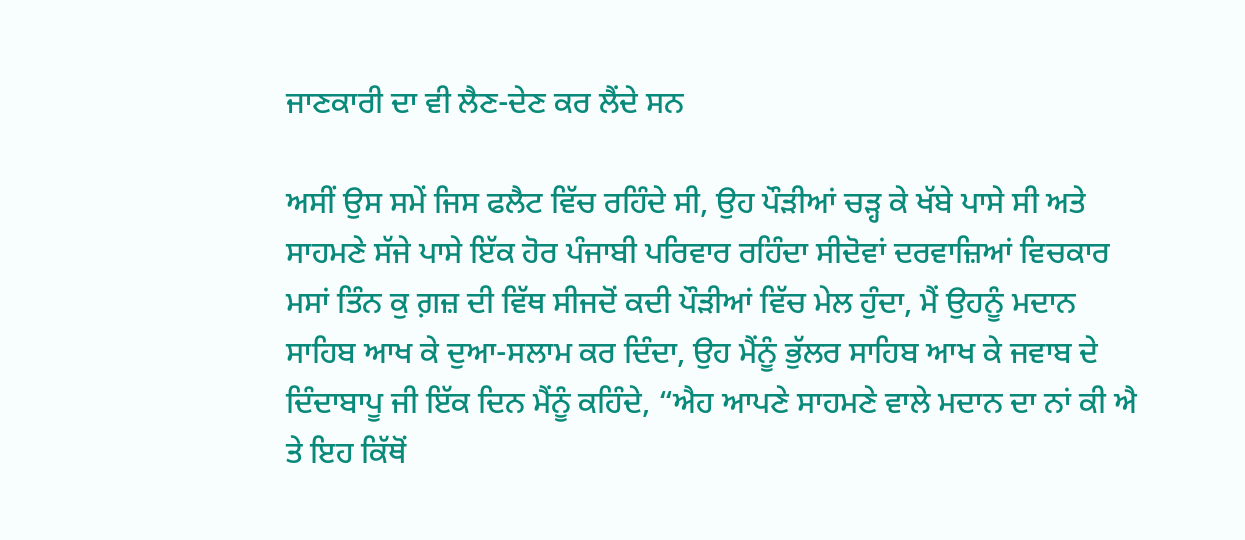ਜਾਣਕਾਰੀ ਦਾ ਵੀ ਲੈਣ-ਦੇਣ ਕਰ ਲੈਂਦੇ ਸਨ

ਅਸੀਂ ਉਸ ਸਮੇਂ ਜਿਸ ਫਲੈਟ ਵਿੱਚ ਰਹਿੰਦੇ ਸੀ, ਉਹ ਪੌੜੀਆਂ ਚੜ੍ਹ ਕੇ ਖੱਬੇ ਪਾਸੇ ਸੀ ਅਤੇ ਸਾਹਮਣੇ ਸੱਜੇ ਪਾਸੇ ਇੱਕ ਹੋਰ ਪੰਜਾਬੀ ਪਰਿਵਾਰ ਰਹਿੰਦਾ ਸੀਦੋਵਾਂ ਦਰਵਾਜ਼ਿਆਂ ਵਿਚਕਾਰ ਮਸਾਂ ਤਿੰਨ ਕੁ ਗ਼ਜ਼ ਦੀ ਵਿੱਥ ਸੀਜਦੋਂ ਕਦੀ ਪੌੜੀਆਂ ਵਿੱਚ ਮੇਲ ਹੁੰਦਾ, ਮੈਂ ਉਹਨੂੰ ਮਦਾਨ ਸਾਹਿਬ ਆਖ ਕੇ ਦੁਆ-ਸਲਾਮ ਕਰ ਦਿੰਦਾ, ਉਹ ਮੈਂਨੂੰ ਭੁੱਲਰ ਸਾਹਿਬ ਆਖ ਕੇ ਜਵਾਬ ਦੇ ਦਿੰਦਾਬਾਪੂ ਜੀ ਇੱਕ ਦਿਨ ਮੈਂਨੂੰ ਕਹਿੰਦੇ, “ਐਹ ਆਪਣੇ ਸਾਹਮਣੇ ਵਾਲੇ ਮਦਾਨ ਦਾ ਨਾਂ ਕੀ ਐ ਤੇ ਇਹ ਕਿੱਥੋਂ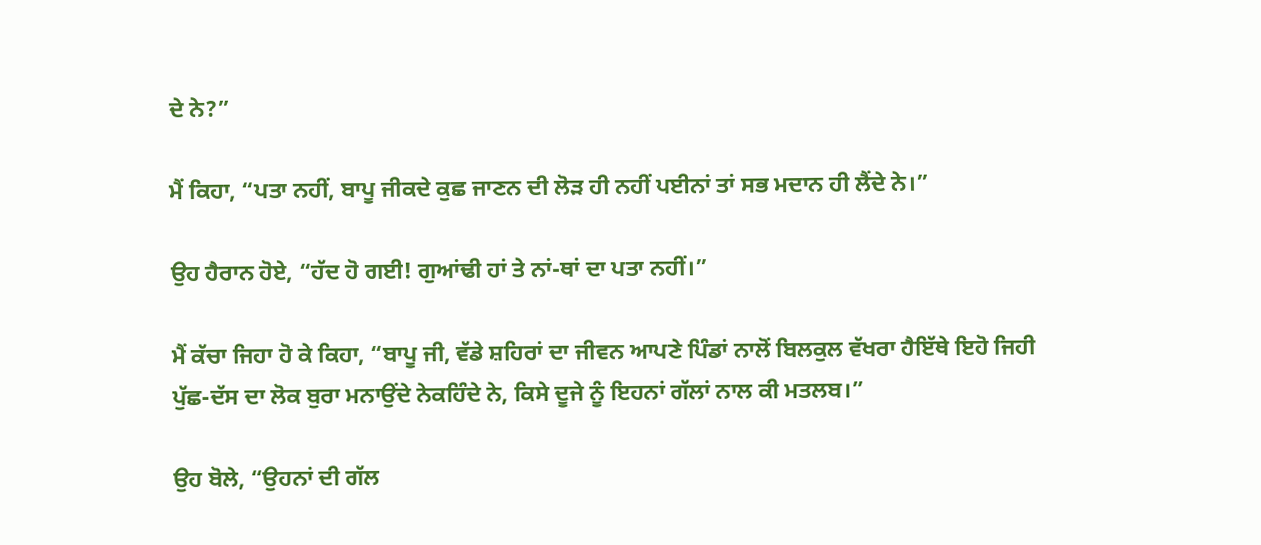ਦੇ ਨੇ?”

ਮੈਂ ਕਿਹਾ, “ਪਤਾ ਨਹੀਂ, ਬਾਪੂ ਜੀਕਦੇ ਕੁਛ ਜਾਣਨ ਦੀ ਲੋੜ ਹੀ ਨਹੀਂ ਪਈਨਾਂ ਤਾਂ ਸਭ ਮਦਾਨ ਹੀ ਲੈਂਦੇ ਨੇ।”

ਉਹ ਹੈਰਾਨ ਹੋਏ, “ਹੱਦ ਹੋ ਗਈ! ਗੁਆਂਢੀ ਹਾਂ ਤੇ ਨਾਂ-ਥਾਂ ਦਾ ਪਤਾ ਨਹੀਂ।”

ਮੈਂ ਕੱਚਾ ਜਿਹਾ ਹੋ ਕੇ ਕਿਹਾ, “ਬਾਪੂ ਜੀ, ਵੱਡੇ ਸ਼ਹਿਰਾਂ ਦਾ ਜੀਵਨ ਆਪਣੇ ਪਿੰਡਾਂ ਨਾਲੋਂ ਬਿਲਕੁਲ ਵੱਖਰਾ ਹੈਇੱਥੇ ਇਹੋ ਜਿਹੀ ਪੁੱਛ-ਦੱਸ ਦਾ ਲੋਕ ਬੁਰਾ ਮਨਾਉਂਦੇ ਨੇਕਹਿੰਦੇ ਨੇ, ਕਿਸੇ ਦੂਜੇ ਨੂੰ ਇਹਨਾਂ ਗੱਲਾਂ ਨਾਲ ਕੀ ਮਤਲਬ।”

ਉਹ ਬੋਲੇ, “ਉਹਨਾਂ ਦੀ ਗੱਲ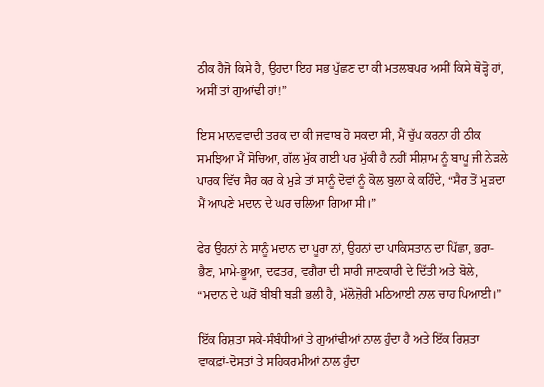ਠੀਕ ਹੈਜੋ ਕਿਸੇ ਹੈ, ਉਹਦਾ ਇਹ ਸਭ ਪੁੱਛਣ ਦਾ ਕੀ ਮਤਲਬਪਰ ਅਸੀਂ ਕਿਸੇ ਥੋੜ੍ਹੋ ਹਾਂ, ਅਸੀਂ ਤਾਂ ਗੁਆਂਢੀ ਹਾਂ!”

ਇਸ ਮਾਨਵਵਾਦੀ ਤਰਕ ਦਾ ਕੀ ਜਵਾਬ ਹੋ ਸਕਦਾ ਸੀ, ਮੈਂ ਚੁੱਪ ਕਰਨਾ ਹੀ ਠੀਕ ਸਮਝਿਆ ਮੈਂ ਸੋਚਿਆ, ਗੱਲ ਮੁੱਕ ਗਈ ਪਰ ਮੁੱਕੀ ਹੈ ਨਹੀਂ ਸੀਸ਼ਾਮ ਨੂੰ ਬਾਪੂ ਜੀ ਨੇੜਲੇ ਪਾਰਕ ਵਿੱਚ ਸੈਰ ਕਰ ਕੇ ਮੁੜੇ ਤਾਂ ਸਾਨੂੰ ਦੋਵਾਂ ਨੂੰ ਕੋਲ ਬੁਲਾ ਕੇ ਕਹਿੰਦੇ, “ਸੈਰ ਤੋਂ ਮੁੜਦਾ ਮੈਂ ਆਪਣੇ ਮਦਾਨ ਦੇ ਘਰ ਚਲਿਆ ਗਿਆ ਸੀ।”

ਫੇਰ ਉਹਨਾਂ ਨੇ ਸਾਨੂੰ ਮਦਾਨ ਦਾ ਪੂਰਾ ਨਾਂ, ਉਹਨਾਂ ਦਾ ਪਾਕਿਸਤਾਨ ਦਾ ਪਿੱਛਾ, ਭਰਾ-ਭੈਣ, ਮਾਮੇ-ਭੂਆ, ਦਫਤਰ, ਵਗੈਰਾ ਦੀ ਸਾਰੀ ਜਾਣਕਾਰੀ ਦੇ ਦਿੱਤੀ ਅਤੇ ਬੋਲੇ, “ਮਦਾਨ ਦੇ ਘਰੋਂ ਬੀਬੀ ਬੜੀ ਭਲੀ ਹੈ, ਮੱਲੋਜ਼ੋਰੀ ਮਠਿਆਈ ਨਾਲ ਚਾਹ ਪਿਆਈ।”

ਇੱਕ ਰਿਸ਼ਤਾ ਸਕੇ-ਸੰਬੰਧੀਆਂ ਤੇ ਗੁਆਂਢੀਆਂ ਨਾਲ ਹੁੰਦਾ ਹੈ ਅਤੇ ਇੱਕ ਰਿਸ਼ਤਾ ਵਾਕਫ਼ਾਂ-ਦੋਸਤਾਂ ਤੇ ਸਹਿਕਰਮੀਆਂ ਨਾਲ ਹੁੰਦਾ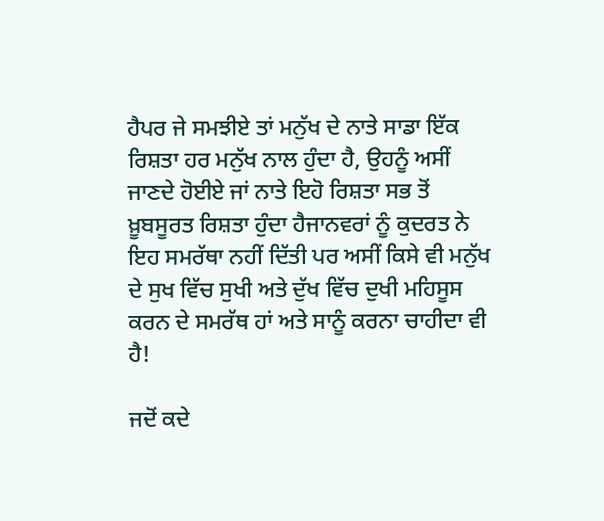ਹੈਪਰ ਜੇ ਸਮਝੀਏ ਤਾਂ ਮਨੁੱਖ ਦੇ ਨਾਤੇ ਸਾਡਾ ਇੱਕ ਰਿਸ਼ਤਾ ਹਰ ਮਨੁੱਖ ਨਾਲ ਹੁੰਦਾ ਹੈ, ਉਹਨੂੰ ਅਸੀਂ ਜਾਣਦੇ ਹੋਈਏ ਜਾਂ ਨਾਤੇ ਇਹੋ ਰਿਸ਼ਤਾ ਸਭ ਤੋਂ ਖ਼ੂਬਸੂਰਤ ਰਿਸ਼ਤਾ ਹੁੰਦਾ ਹੈਜਾਨਵਰਾਂ ਨੂੰ ਕੁਦਰਤ ਨੇ ਇਹ ਸਮਰੱਥਾ ਨਹੀਂ ਦਿੱਤੀ ਪਰ ਅਸੀਂ ਕਿਸੇ ਵੀ ਮਨੁੱਖ ਦੇ ਸੁਖ ਵਿੱਚ ਸੁਖੀ ਅਤੇ ਦੁੱਖ ਵਿੱਚ ਦੁਖੀ ਮਹਿਸੂਸ ਕਰਨ ਦੇ ਸਮਰੱਥ ਹਾਂ ਅਤੇ ਸਾਨੂੰ ਕਰਨਾ ਚਾਹੀਦਾ ਵੀ ਹੈ!

ਜਦੋਂ ਕਦੇ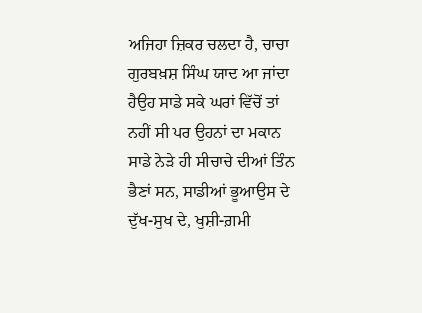ਅਜਿਹਾ ਜ਼ਿਕਰ ਚਲਦਾ ਹੈ, ਚਾਚਾ ਗੁਰਬਖ਼ਸ਼ ਸਿੰਘ ਯਾਦ ਆ ਜਾਂਦਾ ਹੈਉਹ ਸਾਡੇ ਸਕੇ ਘਰਾਂ ਵਿੱਚੋਂ ਤਾਂ ਨਹੀਂ ਸੀ ਪਰ ਉਹਨਾਂ ਦਾ ਮਕਾਨ ਸਾਡੇ ਨੇੜੇ ਹੀ ਸੀਚਾਚੇ ਦੀਆਂ ਤਿੰਨ ਭੈਣਾਂ ਸਨ, ਸਾਡੀਆਂ ਭੂਆਉਸ ਦੇ ਦੁੱਖ-ਸੁਖ ਦੇ, ਖੁਸ਼ੀ-ਗ਼ਮੀ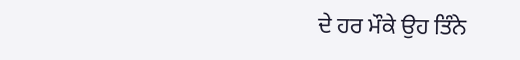ਦੇ ਹਰ ਮੌਕੇ ਉਹ ਤਿੰਨੇ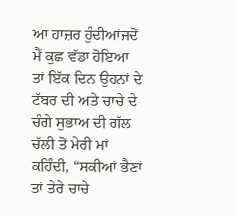ਆ ਹਾਜ਼ਰ ਹੁੰਦੀਆਂਜਦੋਂ ਮੈਂ ਕੁਛ ਵੱਡਾ ਹੋਇਆ ਤਾਂ ਇੱਕ ਦਿਨ ਉਹਨਾਂ ਦੇ ਟੱਬਰ ਦੀ ਅਤੇ ਚਾਚੇ ਦੇ ਚੰਗੇ ਸੁਭਾਅ ਦੀ ਗੱਲ ਚੱਲੀ ਤੋਂ ਮੇਰੀ ਮਾਂ ਕਹਿੰਦੀ, “ਸਕੀਆਂ ਭੈਣਾਂ ਤਾਂ ਤੇਰੇ ਚਾਚੇ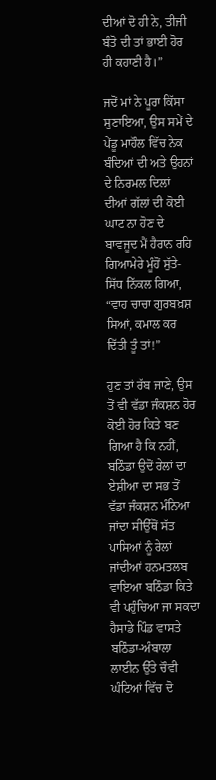ਦੀਆਂ ਦੋ ਹੀ ਨੇ, ਤੀਜੀ ਬੰਤੋ ਦੀ ਤਾਂ ਭਾਈ ਹੋਰ ਹੀ ਕਹਾਣੀ ਹੈ।”

ਜਦੋਂ ਮਾਂ ਨੇ ਪੂਰਾ ਕਿੱਸਾ ਸੁਣਾਇਆ, ਉਸ ਸਮੇਂ ਦੇ ਪੇਂਡੂ ਮਾਹੌਲ ਵਿੱਚ ਨੇਕ ਬੰਦਿਆਂ ਦੀ ਅਤੇ ਉਹਨਾਂ ਦੇ ਨਿਰਮਲ ਦਿਲਾਂ ਦੀਆਂ ਗੱਲਾਂ ਦੀ ਕੋਈ ਘਾਟ ਨਾ ਹੋਣ ਦੇ ਬਾਵਜੂਦ ਮੈਂ ਹੈਰਾਨ ਰਹਿ ਗਿਆਮੇਰੇ ਮੂੰਹੋਂ ਸੁੱਤੇ-ਸਿੱਧ ਨਿੱਕਲ ਗਿਆ, “ਵਾਹ ਚਾਚਾ ਗੁਰਬਖ਼ਸ਼ ਸਿਆਂ, ਕਮਾਲ ਕਰ ਦਿੱਤੀ ਤੂੰ ਤਾਂ!”

ਹੁਣ ਤਾਂ ਰੱਬ ਜਾਣੇ, ਉਸ ਤੋਂ ਵੀ ਵੱਡਾ ਜੰਕਸ਼ਨ ਹੋਰ ਕੋਈ ਹੋਰ ਕਿਤੇ ਬਣ ਗਿਆ ਹੈ ਕਿ ਨਹੀਂ, ਬਠਿੰਡਾ ਉਦੋਂ ਰੇਲਾਂ ਦਾ ਏਸ਼ੀਆ ਦਾ ਸਭ ਤੋਂ ਵੱਡਾ ਜੰਕਸ਼ਨ ਮੰਨਿਆ ਜਾਂਦਾ ਸੀਉੱਥੋਂ ਸੱਤ ਪਾਸਿਆਂ ਨੂੰ ਰੇਲਾਂ ਜਾਂਦੀਆਂ ਹਨਮਤਲਬ ਵਾਇਆ ਬਠਿੰਡਾ ਕਿਤੇ ਵੀ ਪਹੁੰਚਿਆ ਜਾ ਸਕਦਾ ਹੈਸਾਡੇ ਪਿੰਡ ਵਾਸਤੇ ਬਠਿੰਡਾ-ਅੰਬਾਲਾ ਲਾਈਨ ਉੱਤੇ ਚੌਵੀ ਘੰਟਿਆਂ ਵਿੱਚ ਦੋ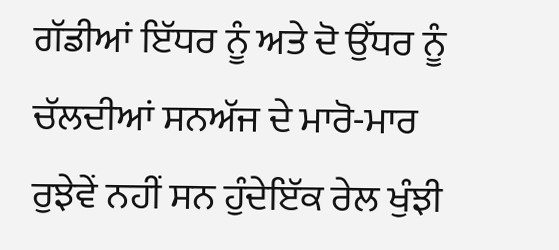ਗੱਡੀਆਂ ਇੱਧਰ ਨੂੰ ਅਤੇ ਦੋ ਉੱਧਰ ਨੂੰ ਚੱਲਦੀਆਂ ਸਨਅੱਜ ਦੇ ਮਾਰੋ-ਮਾਰ ਰੁਝੇਵੇਂ ਨਹੀਂ ਸਨ ਹੁੰਦੇਇੱਕ ਰੇਲ ਖੁੰਝੀ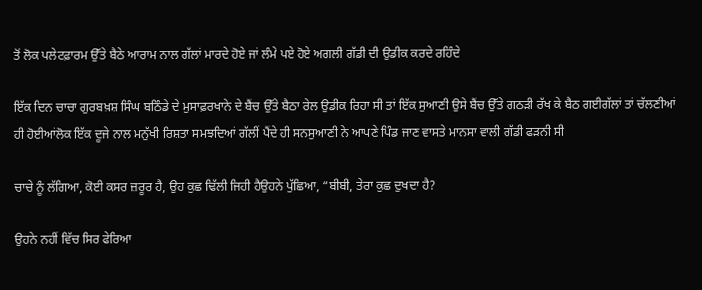ਤੋਂ ਲੋਕ ਪਲੇਟਫ਼ਾਰਮ ਉੱਤੇ ਬੈਠੇ ਆਰਾਮ ਨਾਲ ਗੱਲਾਂ ਮਾਰਦੇ ਹੋਏ ਜਾਂ ਲੰਮੇ ਪਏ ਹੋਏ ਅਗਲੀ ਗੱਡੀ ਦੀ ਉਡੀਕ ਕਰਦੇ ਰਹਿੰਦੇ

ਇੱਕ ਦਿਨ ਚਾਚਾ ਗੁਰਬਖ਼ਸ਼ ਸਿੰਘ ਬਠਿੰਡੇ ਦੇ ਮੁਸਾਫ਼ਰਖਾਨੇ ਦੇ ਬੈਂਚ ਉੱਤੇ ਬੈਠਾ ਰੇਲ ਉਡੀਕ ਰਿਹਾ ਸੀ ਤਾਂ ਇੱਕ ਸੁਆਣੀ ਉਸੇ ਬੈਂਚ ਉੱਤੇ ਗਠੜੀ ਰੱਖ ਕੇ ਬੈਠ ਗਈਗੱਲਾਂ ਤਾਂ ਚੱਲਣੀਆਂ ਹੀ ਹੋਈਆਂਲੋਕ ਇੱਕ ਦੂਜੇ ਨਾਲ ਮਨੁੱਖੀ ਰਿਸ਼ਤਾ ਸਮਝਦਿਆਂ ਗੱਲੀਂ ਪੈਂਦੇ ਹੀ ਸਨਸੁਆਣੀ ਨੇ ਆਪਣੇ ਪਿੰਡ ਜਾਣ ਵਾਸਤੇ ਮਾਨਸਾ ਵਾਲੀ ਗੱਡੀ ਫੜਨੀ ਸੀ

ਚਾਚੇ ਨੂੰ ਲੱਗਿਆ, ਕੋਈ ਕਸਰ ਜ਼ਰੂਰ ਹੈ, ਉਹ ਕੁਛ ਢਿੱਲੀ ਜਿਹੀ ਹੈਉਹਨੇ ਪੁੱਛਿਆ, “ਬੀਬੀ, ਤੇਰਾ ਕੁਛ ਦੁਖਦਾ ਹੈ?

ਉਹਨੇ ਨਹੀਂ ਵਿੱਚ ਸਿਰ ਫੇਰਿਆ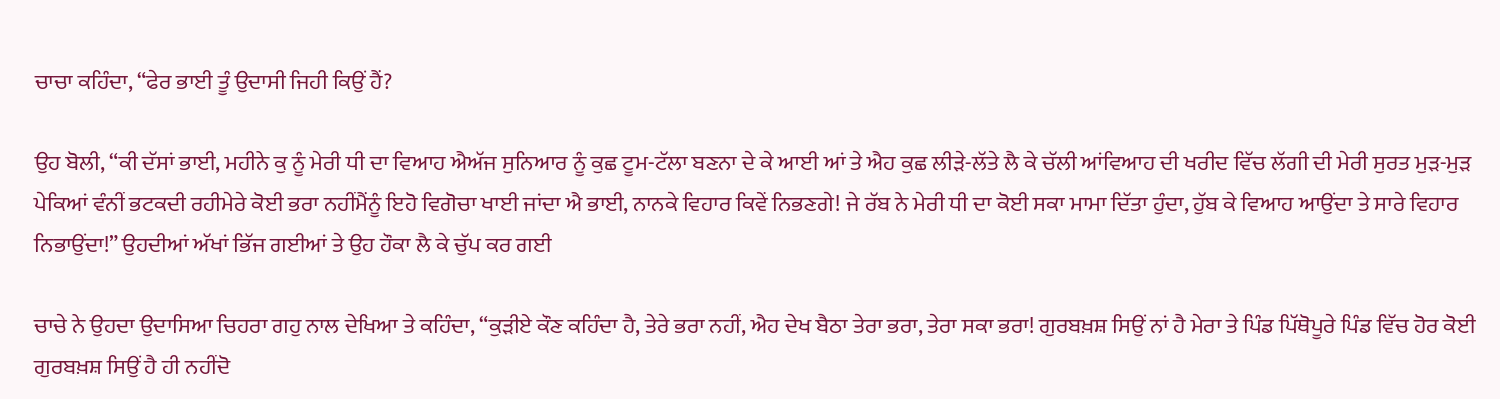ਚਾਚਾ ਕਹਿੰਦਾ, “ਫੇਰ ਭਾਈ ਤੂੰ ਉਦਾਸੀ ਜਿਹੀ ਕਿਉਂ ਹੈਂ?

ਉਹ ਬੋਲੀ, “ਕੀ ਦੱਸਾਂ ਭਾਈ, ਮਹੀਨੇ ਕੁ ਨੂੰ ਮੇਰੀ ਧੀ ਦਾ ਵਿਆਹ ਐਅੱਜ ਸੁਨਿਆਰ ਨੂੰ ਕੁਛ ਟੂਮ-ਟੱਲਾ ਬਣਨਾ ਦੇ ਕੇ ਆਈ ਆਂ ਤੇ ਐਹ ਕੁਛ ਲੀੜੇ-ਲੱਤੇ ਲੈ ਕੇ ਚੱਲੀ ਆਂਵਿਆਹ ਦੀ ਖਰੀਦ ਵਿੱਚ ਲੱਗੀ ਦੀ ਮੇਰੀ ਸੁਰਤ ਮੁੜ-ਮੁੜ ਪੇਕਿਆਂ ਵੰਨੀਂ ਭਟਕਦੀ ਰਹੀਮੇਰੇ ਕੋਈ ਭਰਾ ਨਹੀਂਮੈਂਨੂੰ ਇਹੋ ਵਿਗੋਚਾ ਖਾਈ ਜਾਂਦਾ ਐ ਭਾਈ, ਨਾਨਕੇ ਵਿਹਾਰ ਕਿਵੇਂ ਨਿਭਣਗੇ! ਜੇ ਰੱਬ ਨੇ ਮੇਰੀ ਧੀ ਦਾ ਕੋਈ ਸਕਾ ਮਾਮਾ ਦਿੱਤਾ ਹੁੰਦਾ, ਹੁੱਬ ਕੇ ਵਿਆਹ ਆਉਂਦਾ ਤੇ ਸਾਰੇ ਵਿਹਾਰ ਨਿਭਾਉਂਦਾ!” ਉਹਦੀਆਂ ਅੱਖਾਂ ਭਿੱਜ ਗਈਆਂ ਤੇ ਉਹ ਹੌਕਾ ਲੈ ਕੇ ਚੁੱਪ ਕਰ ਗਈ

ਚਾਚੇ ਨੇ ਉਹਦਾ ਉਦਾਸਿਆ ਚਿਹਰਾ ਗਹੁ ਨਾਲ ਦੇਖਿਆ ਤੇ ਕਹਿੰਦਾ, “ਕੁੜੀਏ ਕੌਣ ਕਹਿੰਦਾ ਹੈ, ਤੇਰੇ ਭਰਾ ਨਹੀਂ, ਐਹ ਦੇਖ ਬੈਠਾ ਤੇਰਾ ਭਰਾ, ਤੇਰਾ ਸਕਾ ਭਰਾ! ਗੁਰਬਖ਼ਸ਼ ਸਿਉਂ ਨਾਂ ਹੈ ਮੇਰਾ ਤੇ ਪਿੰਡ ਪਿੱਥੋਪੂਰੇ ਪਿੰਡ ਵਿੱਚ ਹੋਰ ਕੋਈ ਗੁਰਬਖ਼ਸ਼ ਸਿਉਂ ਹੈ ਹੀ ਨਹੀਂਦੋ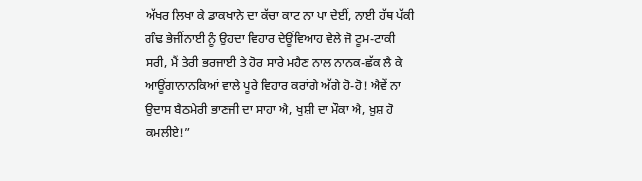ਅੱਖਰ ਲਿਖਾ ਕੇ ਡਾਕਖਾਨੇ ਦਾ ਕੱਚਾ ਕਾਟ ਨਾ ਪਾ ਦੇਈਂ, ਨਾਈ ਹੱਥ ਪੱਕੀ ਗੰਢ ਭੇਜੀਂਨਾਈ ਨੂੰ ਉਹਦਾ ਵਿਹਾਰ ਦੇਊਂਵਿਆਹ ਵੇਲੇ ਜੋ ਟੂਮ-ਟਾਕੀ ਸਰੀ, ਮੈਂ ਤੇਰੀ ਭਰਜਾਈ ਤੇ ਹੋਰ ਸਾਰੇ ਮਹੈਣ ਨਾਲ ਨਾਨਕ-ਛੱਕ ਲੈ ਕੇ ਆਊਂਗਾਨਾਨਕਿਆਂ ਵਾਲੇ ਪੂਰੇ ਵਿਹਾਰ ਕਰਾਂਗੇ ਅੱਗੇ ਹੋ-ਹੋ! ਐਵੇਂ ਨਾ ਉਦਾਸ ਬੈਠਮੇਰੀ ਭਾਣਜੀ ਦਾ ਸਾਹਾ ਐ, ਖੁਸ਼ੀ ਦਾ ਮੌਕਾ ਐ, ਖ਼ੁਸ਼ ਹੋ ਕਮਲੀਏ!”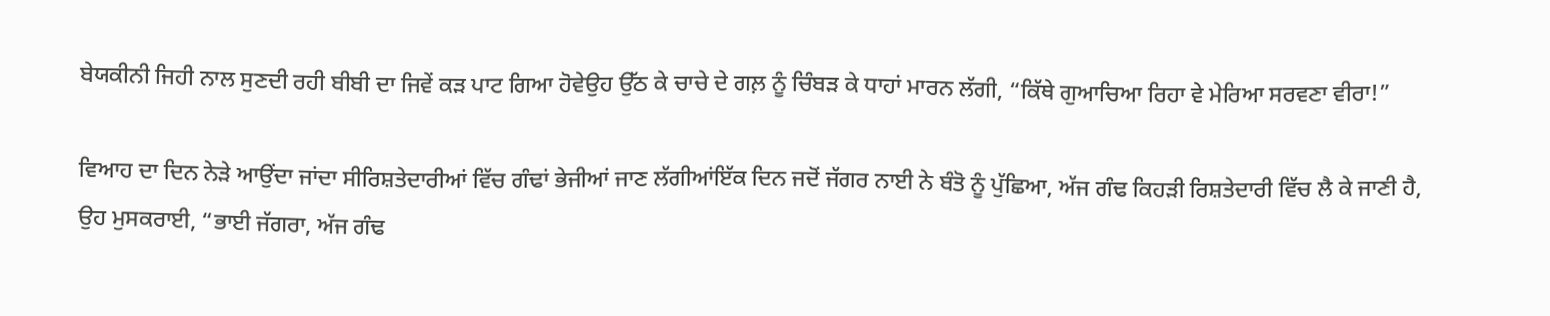ਬੇਯਕੀਨੀ ਜਿਹੀ ਨਾਲ ਸੁਣਦੀ ਰਹੀ ਬੀਬੀ ਦਾ ਜਿਵੇਂ ਕੜ ਪਾਟ ਗਿਆ ਹੋਵੇਉਹ ਉੱਠ ਕੇ ਚਾਚੇ ਦੇ ਗਲ਼ ਨੂੰ ਚਿੰਬੜ ਕੇ ਧਾਹਾਂ ਮਾਰਨ ਲੱਗੀ, “ਕਿੱਥੇ ਗੁਆਚਿਆ ਰਿਹਾ ਵੇ ਮੇਰਿਆ ਸਰਵਣਾ ਵੀਰਾ!”

ਵਿਆਹ ਦਾ ਦਿਨ ਨੇੜੇ ਆਉਂਦਾ ਜਾਂਦਾ ਸੀਰਿਸ਼ਤੇਦਾਰੀਆਂ ਵਿੱਚ ਗੰਢਾਂ ਭੇਜੀਆਂ ਜਾਣ ਲੱਗੀਆਂਇੱਕ ਦਿਨ ਜਦੋਂ ਜੱਗਰ ਨਾਈ ਨੇ ਬੰਤੋ ਨੂੰ ਪੁੱਛਿਆ, ਅੱਜ ਗੰਢ ਕਿਹੜੀ ਰਿਸ਼ਤੇਦਾਰੀ ਵਿੱਚ ਲੈ ਕੇ ਜਾਣੀ ਹੈ, ਉਹ ਮੁਸਕਰਾਈ, “ਭਾਈ ਜੱਗਰਾ, ਅੱਜ ਗੰਢ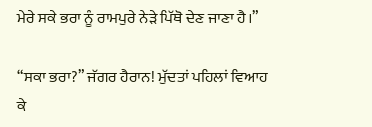ਮੇਰੇ ਸਕੇ ਭਰਾ ਨੂੰ ਰਾਮਪੁਰੇ ਨੇੜੇ ਪਿੱਥੋ ਦੇਣ ਜਾਣਾ ਹੈ।”

“ਸਕਾ ਭਰਾ?” ਜੱਗਰ ਹੈਰਾਨ! ਮੁੱਦਤਾਂ ਪਹਿਲਾਂ ਵਿਆਹ ਕੇ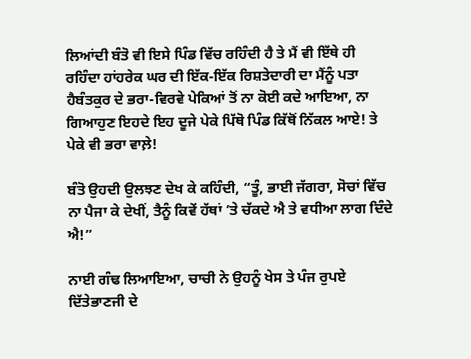ਲਿਆਂਦੀ ਬੰਤੋ ਵੀ ਇਸੇ ਪਿੰਡ ਵਿੱਚ ਰਹਿੰਦੀ ਹੈ ਤੇ ਮੈਂ ਵੀ ਇੱਥੇ ਹੀ ਰਹਿੰਦਾ ਹਾਂਹਰੇਕ ਘਰ ਦੀ ਇੱਕ-ਇੱਕ ਰਿਸ਼ਤੇਦਾਰੀ ਦਾ ਮੈਂਨੂੰ ਪਤਾ ਹੈਬੰਤਕੁਰ ਦੇ ਭਰਾ-ਵਿਰਵੇ ਪੇਕਿਆਂ ਤੋਂ ਨਾ ਕੋਈ ਕਦੇ ਆਇਆ, ਨਾ ਗਿਆਹੁਣ ਇਹਦੇ ਇਹ ਦੂਜੇ ਪੇਕੇ ਪਿੱਥੋ ਪਿੰਡ ਕਿੱਥੋਂ ਨਿੱਕਲ ਆਏ! ਤੇ ਪੇਕੇ ਵੀ ਭਰਾ ਵਾਲ਼ੇ!

ਬੰਤੋ ਉਹਦੀ ਉਲਝਣ ਦੇਖ ਕੇ ਕਹਿੰਦੀ, “ਤੂੰ, ਭਾਈ ਜੱਗਰਾ, ਸੋਚਾਂ ਵਿੱਚ ਨਾ ਪੈਜਾ ਕੇ ਦੇਖੀਂ, ਤੈਨੂੰ ਕਿਵੇਂ ਹੱਥਾਂ ’ਤੇ ਚੱਕਦੇ ਐ ਤੇ ਵਧੀਆ ਲਾਗ ਦਿੰਦੇ ਐ!”

ਨਾਈ ਗੰਢ ਲਿਆਇਆ, ਚਾਚੀ ਨੇ ਉਹਨੂੰ ਖੇਸ ਤੇ ਪੰਜ ਰੁਪਏ ਦਿੱਤੇਭਾਣਜੀ ਦੇ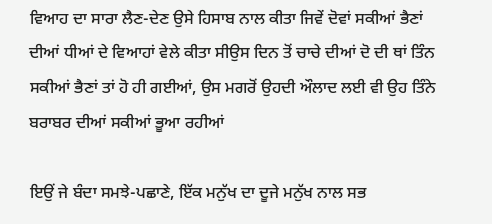ਵਿਆਹ ਦਾ ਸਾਰਾ ਲੈਣ-ਦੇਣ ਉਸੇ ਹਿਸਾਬ ਨਾਲ ਕੀਤਾ ਜਿਵੇਂ ਦੋਵਾਂ ਸਕੀਆਂ ਭੈਣਾਂ ਦੀਆਂ ਧੀਆਂ ਦੇ ਵਿਆਹਾਂ ਵੇਲੇ ਕੀਤਾ ਸੀਉਸ ਦਿਨ ਤੋਂ ਚਾਚੇ ਦੀਆਂ ਦੋ ਦੀ ਥਾਂ ਤਿੰਨ ਸਕੀਆਂ ਭੈਣਾਂ ਤਾਂ ਹੋ ਹੀ ਗਈਆਂ, ਉਸ ਮਗਰੋਂ ਉਹਦੀ ਔਲਾਦ ਲਈ ਵੀ ਉਹ ਤਿੰਨੇ ਬਰਾਬਰ ਦੀਆਂ ਸਕੀਆਂ ਭੂਆ ਰਹੀਆਂ

ਇਉਂ ਜੇ ਬੰਦਾ ਸਮਝੇ-ਪਛਾਣੇ, ਇੱਕ ਮਨੁੱਖ ਦਾ ਦੂਜੇ ਮਨੁੱਖ ਨਾਲ ਸਭ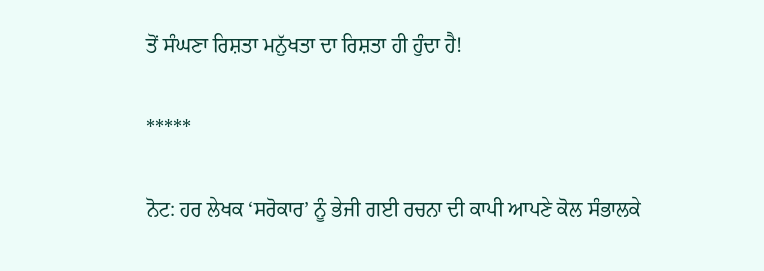ਤੋਂ ਸੰਘਣਾ ਰਿਸ਼ਤਾ ਮਨੁੱਖਤਾ ਦਾ ਰਿਸ਼ਤਾ ਹੀ ਹੁੰਦਾ ਹੈ!

*****

ਨੋਟ: ਹਰ ਲੇਖਕ ‘ਸਰੋਕਾਰ’ ਨੂੰ ਭੇਜੀ ਗਈ ਰਚਨਾ ਦੀ ਕਾਪੀ ਆਪਣੇ ਕੋਲ ਸੰਭਾਲਕੇ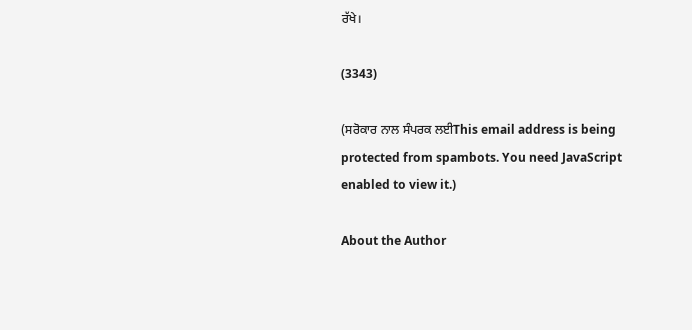ਰੱਖੇ।

(3343)

(ਸਰੋਕਾਰ ਨਾਲ ਸੰਪਰਕ ਲਈThis email address is being protected from spambots. You need JavaScript enabled to view it.)

About the Author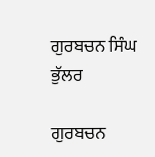ਗੁਰਬਚਨ ਸਿੰਘ ਭੁੱਲਰ

ਗੁਰਬਚਨ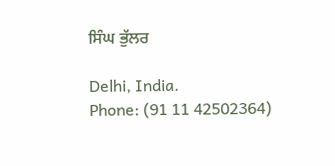ਸਿੰਘ ਭੁੱਲਰ

Delhi, India.
Phone: (91 11 42502364)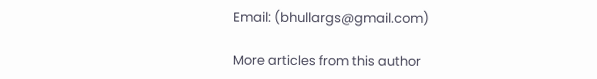Email: (bhullargs@gmail.com)

More articles from this author